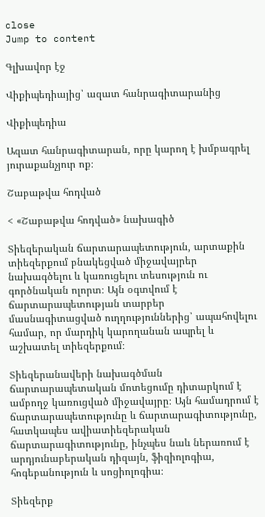close
Jump to content

Գլխավոր էջ

Վիքիպեդիայից՝ ազատ հանրագիտարանից

Վիքիպեդիա

Ազատ հանրագիտարան, որը կարող է խմբագրել յուրաքանչյուր ոք։

Շաբաթվա հոդված

< «Շաբաթվա հոդված» նախագիծ

Տիեզերական ճարտարապետություն, արտաքին տիեզերքում բնակեցված միջավայրեր նախագծելու և կառուցելու տեսություն ու գործնական ոլորտ։ Այն օգտվում է ճարտարապետության տարբեր մասնագիտացված ուղղություններից՝ ապահովելու համար, որ մարդիկ կարողանան ապրել և աշխատել տիեզերքում։

Տիեզերանավերի նախագծման ճարտարապետական մոտեցումը դիտարկում է ամբողջ կառուցված միջավայրը։ Այն համադրում է ճարտարապետությունը և ճարտարագիտությունը, հատկապես ավիատիեզերական ճարտարագիտությունը, ինչպես նաև ներառում է արդյունաբերական դիզայն, ֆիզիոլոգիա, հոգեբանություն և սոցիոլոգիա։

Տիեզերք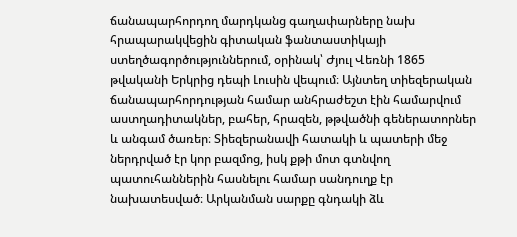ճանապարհորդող մարդկանց գաղափարները նախ հրապարակվեցին գիտական ֆանտաստիկայի ստեղծագործություններում, օրինակ՝ Ժյուլ Վեռնի 1865 թվականի Երկրից դեպի Լուսին վեպում։ Այնտեղ տիեզերական ճանապարհորդության համար անհրաժեշտ էին համարվում աստղադիտակներ, բահեր, հրազեն, թթվածնի գեներատորներ և անգամ ծառեր։ Տիեզերանավի հատակի և պատերի մեջ ներդրված էր կոր բազմոց, իսկ քթի մոտ գտնվող պատուհաններին հասնելու համար սանդուղք էր նախատեսված։ Արկանման սարքը գնդակի ձև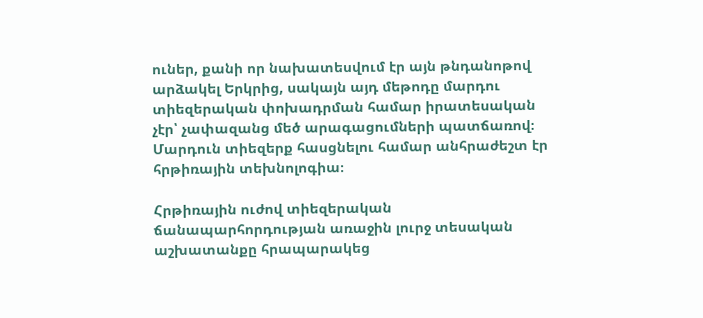ուներ, քանի որ նախատեսվում էր այն թնդանոթով արձակել Երկրից, սակայն այդ մեթոդը մարդու տիեզերական փոխադրման համար իրատեսական չէր՝ չափազանց մեծ արագացումների պատճառով։ Մարդուն տիեզերք հասցնելու համար անհրաժեշտ էր հրթիռային տեխնոլոգիա։

Հրթիռային ուժով տիեզերական ճանապարհորդության առաջին լուրջ տեսական աշխատանքը հրապարակեց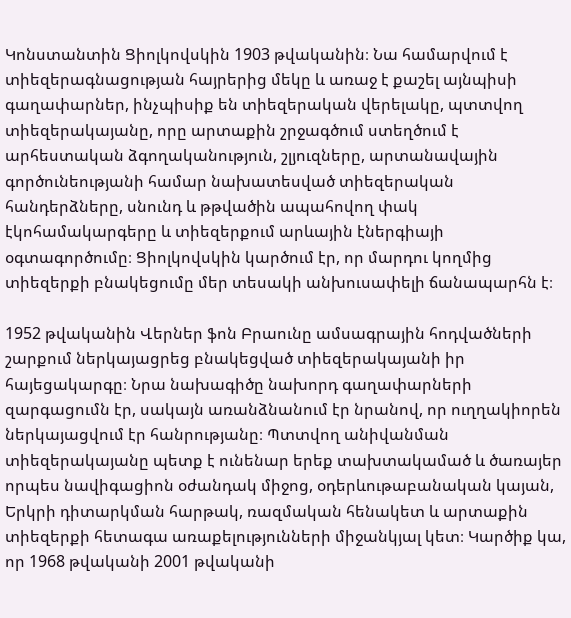Կոնստանտին Ցիոլկովսկին 1903 թվականին։ Նա համարվում է տիեզերագնացության հայրերից մեկը և առաջ է քաշել այնպիսի գաղափարներ, ինչպիսիք են տիեզերական վերելակը, պտտվող տիեզերակայանը, որը արտաքին շրջագծում ստեղծում է արհեստական ձգողականություն, շլյուզները, արտանավային գործունեությանի համար նախատեսված տիեզերական հանդերձները, սնունդ և թթվածին ապահովող փակ էկոհամակարգերը և տիեզերքում արևային էներգիայի օգտագործումը։ Ցիոլկովսկին կարծում էր, որ մարդու կողմից տիեզերքի բնակեցումը մեր տեսակի անխուսափելի ճանապարհն է։

1952 թվականին Վերներ ֆոն Բրաունը ամսագրային հոդվածների շարքում ներկայացրեց բնակեցված տիեզերակայանի իր հայեցակարգը։ Նրա նախագիծը նախորդ գաղափարների զարգացումն էր, սակայն առանձնանում էր նրանով, որ ուղղակիորեն ներկայացվում էր հանրությանը։ Պտտվող անիվանման տիեզերակայանը պետք է ունենար երեք տախտակամած և ծառայեր որպես նավիգացիոն օժանդակ միջոց, օդերևութաբանական կայան, Երկրի դիտարկման հարթակ, ռազմական հենակետ և արտաքին տիեզերքի հետագա առաքելությունների միջանկյալ կետ։ Կարծիք կա, որ 1968 թվականի 2001 թվականի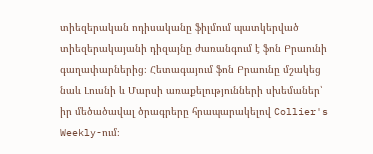տիեզերական ոդիսականը ֆիլմում պատկերված տիեզերակայանի դիզայնը ժառանգում է ֆոն Բրաունի գաղափարներից։ Հետագայում ֆոն Բրաունը մշակեց նաև Լուսնի և Մարսի առաքելությունների սխեմաներ՝ իր մեծածավալ ծրագրերը հրապարակելով Collier's Weekly-ում։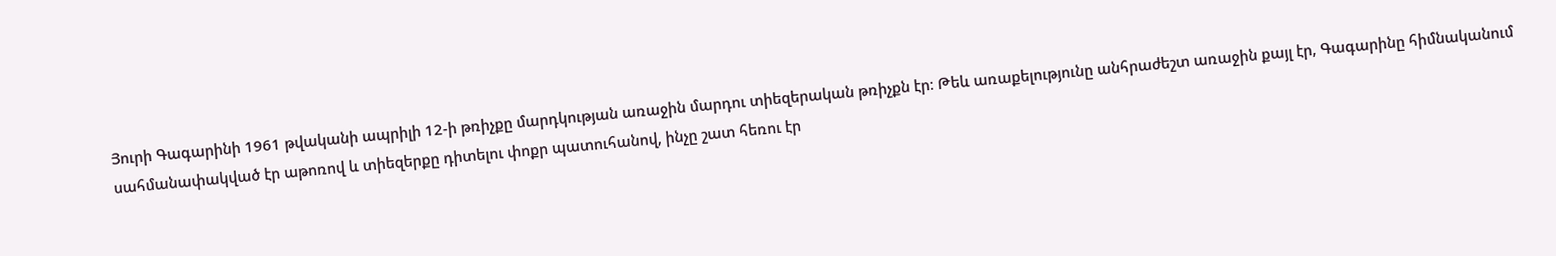Յուրի Գագարինի 1961 թվականի ապրիլի 12-ի թռիչքը մարդկության առաջին մարդու տիեզերական թռիչքն էր։ Թեև առաքելությունը անհրաժեշտ առաջին քայլ էր, Գագարինը հիմնականում սահմանափակված էր աթոռով և տիեզերքը դիտելու փոքր պատուհանով, ինչը շատ հեռու էր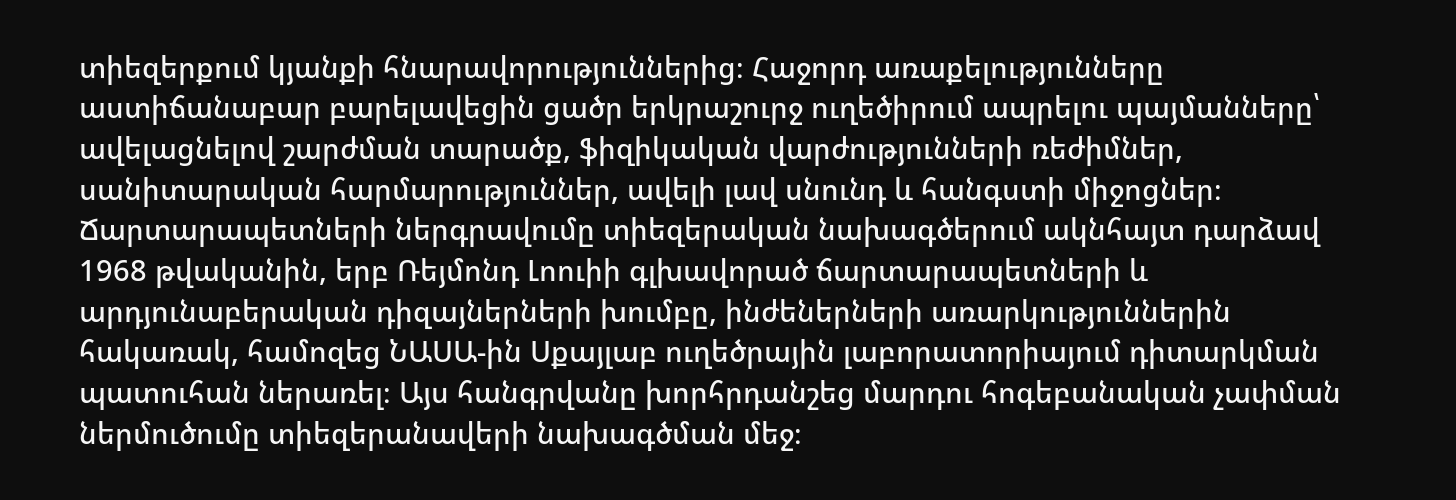տիեզերքում կյանքի հնարավորություններից։ Հաջորդ առաքելությունները աստիճանաբար բարելավեցին ցածր երկրաշուրջ ուղեծիրում ապրելու պայմանները՝ ավելացնելով շարժման տարածք, ֆիզիկական վարժությունների ռեժիմներ, սանիտարական հարմարություններ, ավելի լավ սնունդ և հանգստի միջոցներ։ Ճարտարապետների ներգրավումը տիեզերական նախագծերում ակնհայտ դարձավ 1968 թվականին, երբ Ռեյմոնդ Լոուիի գլխավորած ճարտարապետների և արդյունաբերական դիզայներների խումբը, ինժեներների առարկություններին հակառակ, համոզեց ՆԱՍԱ-ին Սքայլաբ ուղեծրային լաբորատորիայում դիտարկման պատուհան ներառել։ Այս հանգրվանը խորհրդանշեց մարդու հոգեբանական չափման ներմուծումը տիեզերանավերի նախագծման մեջ։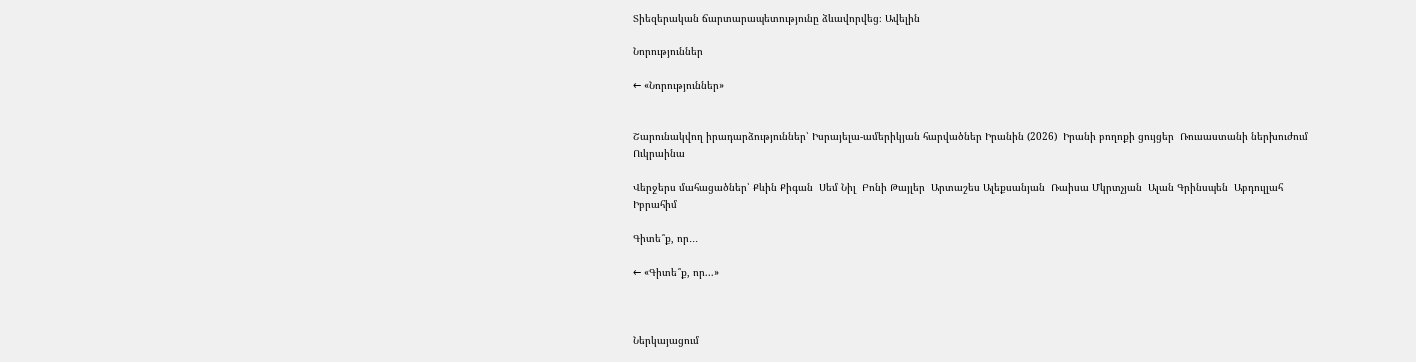Տիեզերական ճարտարապետությունը ձևավորվեց։ Ավելին

Նորություններ

← «Նորություններ»


Շարունակվող իրադարձություններ՝ Իսրայելա-ամերիկյան հարվածներ Իրանին (2026)  Իրանի բողոքի ցույցեր  Ռուսաստանի ներխուժում Ուկրաինա

Վերջերս մահացածներ՝ Քևին Քիգան  Սեմ Նիլ  Բոնի Թայլեր  Արտաշես Ալեքսանյան  Ռաիսա Մկրտչյան  Ալան Գրինսպեն  Աբդուլլահ Իբրահիմ

Գիտե՞ք, որ․․․

← «Գիտե՞ք, որ...»



Ներկայացում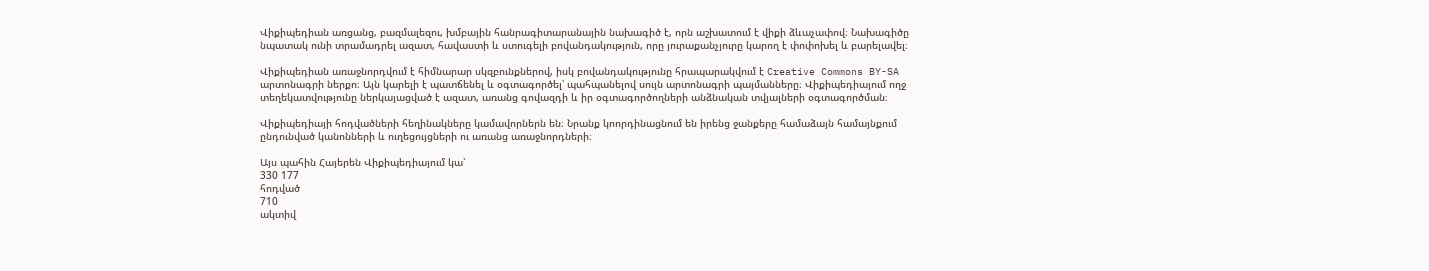Վիքիպեդիան առցանց, բազմալեզու, խմբային հանրագիտարանային նախագիծ է, որն աշխատում է վիքի ձևաչափով։ Նախագիծը նպատակ ունի տրամադրել ազատ, հավաստի և ստուգելի բովանդակություն, որը յուրաքանչյուրը կարող է փոփոխել և բարելավել։

Վիքիպեդիան առաջնորդվում է հիմնարար սկզբունքներով, իսկ բովանդակությունը հրապարակվում է Creative Commons BY-SA արտոնագրի ներքո։ Այն կարելի է պատճենել և օգտագործել՝ պահպանելով սույն արտոնագրի պայմանները։ Վիքիպեդիայում ողջ տեղեկատվությունը ներկայացված է ազատ, առանց գովազդի և իր օգտագործողների անձնական տվյալների օգտագործման։

Վիքիպեդիայի հոդվածների հեղինակները կամավորներն են։ Նրանք կոորդինացնում են իրենց ջանքերը համաձայն համայնքում ընդունված կանոնների և ուղեցույցների ու առանց առաջնորդների։

Այս պահին Հայերեն Վիքիպեդիայում կա՝
330 177
հոդված
710
ակտիվ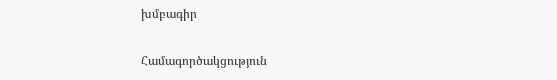խմբագիր

Համագործակցություն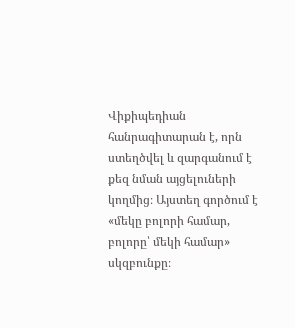Վիքիպեդիան հանրագիտարան է, որն ստեղծվել և զարգանում է քեզ նման այցելուների կողմից։ Այստեղ գործում է «մեկը բոլորի համար, բոլորը՝ մեկի համար» սկզբունքը։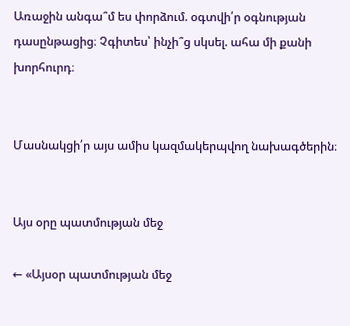Առաջին անգա՞մ ես փորձում. օգտվի՛ր օգնության դասընթացից։ Չգիտես՝ ինչի՞ց սկսել. ահա մի քանի խորհուրդ։


Մասնակցի՛ր այս ամիս կազմակերպվող նախագծերին։


Այս օրը պատմության մեջ

← «Այսօր պատմության մեջ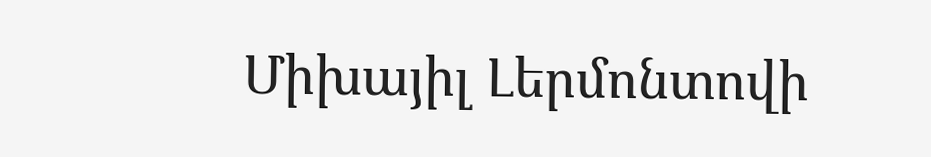Միխայիլ Լերմոնտովի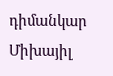դիմանկար
Միխայիլ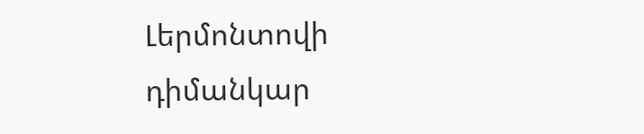Լերմոնտովի դիմանկար